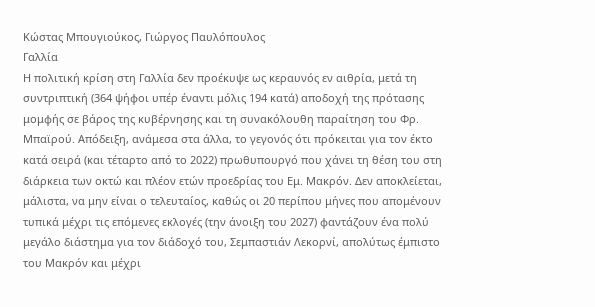Κώστας Μπουγιούκος, Γιώργος Παυλόπουλος
Γαλλία
Η πολιτική κρίση στη Γαλλία δεν προέκυψε ως κεραυνός εν αιθρία, μετά τη συντριπτική (364 ψήφοι υπέρ έναντι μόλις 194 κατά) αποδοχή της πρότασης μομφής σε βάρος της κυβέρνησης και τη συνακόλουθη παραίτηση του Φρ. Μπαϊρού. Απόδειξη, ανάμεσα στα άλλα, το γεγονός ότι πρόκειται για τον έκτο κατά σειρά (και τέταρτο από το 2022) πρωθυπουργό που χάνει τη θέση του στη διάρκεια των οκτώ και πλέον ετών προεδρίας του Εμ. Μακρόν. Δεν αποκλείεται, μάλιστα, να μην είναι ο τελευταίος, καθώς οι 20 περίπου μήνες που απομένουν τυπικά μέχρι τις επόμενες εκλογές (την άνοιξη του 2027) φαντάζουν ένα πολύ μεγάλο διάστημα για τον διάδοχό του, Σεμπαστιάν Λεκορνί, απολύτως έμπιστο του Μακρόν και μέχρι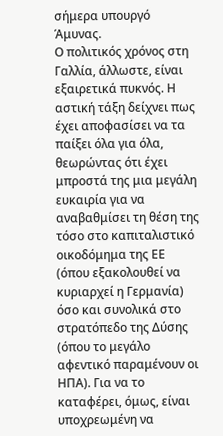σήμερα υπουργό Άμυνας.
Ο πολιτικός χρόνος στη Γαλλία, άλλωστε, είναι εξαιρετικά πυκνός. Η αστική τάξη δείχνει πως έχει αποφασίσει να τα παίξει όλα για όλα, θεωρώντας ότι έχει μπροστά της μια μεγάλη ευκαιρία για να αναβαθμίσει τη θέση της τόσο στο καπιταλιστικό οικοδόμημα της ΕΕ (όπου εξακολουθεί να κυριαρχεί η Γερμανία) όσο και συνολικά στο στρατόπεδο της Δύσης (όπου το μεγάλο αφεντικό παραμένουν οι ΗΠΑ). Για να το καταφέρει, όμως, είναι υποχρεωμένη να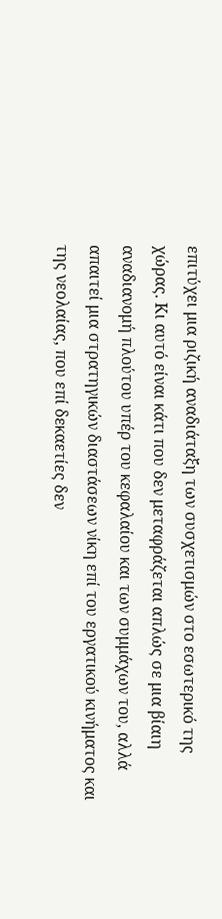επιτύχει μια ριζική αναδιάταξη των συσχετισμών στο εσωτερικό της χώρας. Κι αυτό είναι κάτι που δεν μεταφράζεται απλώς σε μια βίαιη αναδιανομή πλούτου υπέρ του κεφαλαίου και των συμμάχων του, αλλά απαιτεί μια στρατηγικών διαστάσεων νίκη επί του εργατικού κινήματος και της νεολαίας, που επί δεκαετίες δεν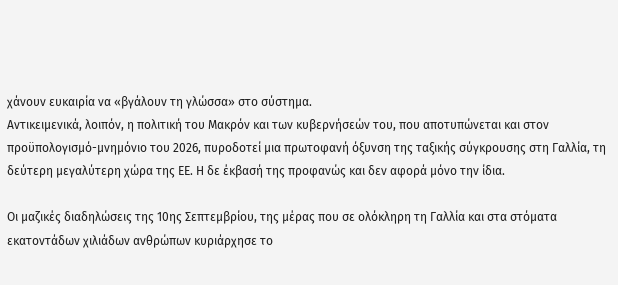χάνουν ευκαιρία να «βγάλουν τη γλώσσα» στο σύστημα.
Αντικειμενικά, λοιπόν, η πολιτική του Μακρόν και των κυβερνήσεών του, που αποτυπώνεται και στον προϋπολογισμό-μνημόνιο του 2026, πυροδοτεί μια πρωτοφανή όξυνση της ταξικής σύγκρουσης στη Γαλλία, τη δεύτερη μεγαλύτερη χώρα της ΕΕ. Η δε έκβασή της προφανώς και δεν αφορά μόνο την ίδια.

Οι μαζικές διαδηλώσεις της 10ης Σεπτεμβρίου, της μέρας που σε ολόκληρη τη Γαλλία και στα στόματα εκατοντάδων χιλιάδων ανθρώπων κυριάρχησε το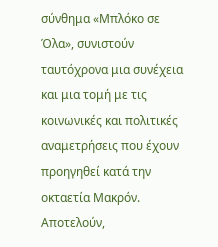σύνθημα «Μπλόκο σε Όλα», συνιστούν ταυτόχρονα μια συνέχεια και μια τομή με τις κοινωνικές και πολιτικές αναμετρήσεις που έχουν προηγηθεί κατά την οκταετία Μακρόν. Αποτελούν,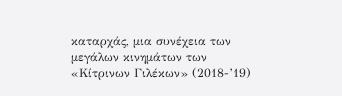καταρχάς, μια συνέχεια των μεγάλων κινημάτων των «Κίτρινων Γιλέκων» (2018-’19)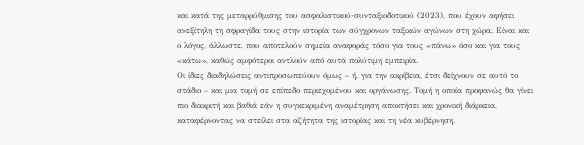και κατά της μεταρρύθμισης του ασφαλιστικού-συνταξιοδοτικού (2023), που έχουν αφήσει ανεξίτηλη τη σφραγίδα τους στην ιστορία των σύγχρονων ταξικών αγώνων στη χώρα. Είναι και ο λόγος, άλλωστε, που αποτελούν σημεία αναφοράς τόσο για τους «πάνω» όσο και για τους «κάτω», καθώς αμφότεροι αντλούν από αυτά πολύτιμη εμπειρία.
Οι ίδιες διαδηλώσεις αντιπροσωπεύουν όμως – ή, για την ακρίβεια, έτσι δείχνουν σε αυτό το στάδιο – και μια τομή σε επίπεδο περιεχομένου και οργάνωσης. Τομή η οποία προφανώς θα γίνει πιο διακριτή και βαθιά εάν η συγκεκριμένη αναμέτρηση αποκτήσει και χρονική διάρκεια, καταφέρνοντας να στείλει στα αζήτητα της ιστορίας και τη νέα κυβέρνηση.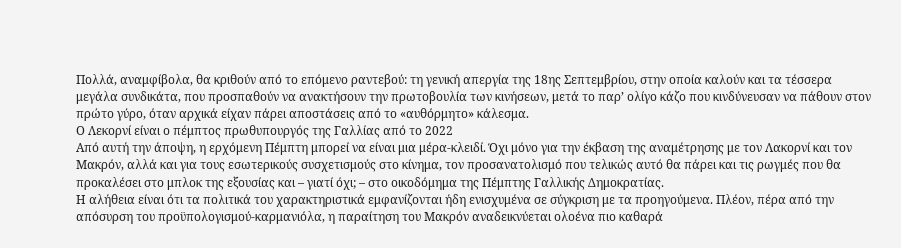Πολλά, αναμφίβολα, θα κριθούν από το επόμενο ραντεβού: τη γενική απεργία της 18ης Σεπτεμβρίου, στην οποία καλούν και τα τέσσερα μεγάλα συνδικάτα, που προσπαθούν να ανακτήσουν την πρωτοβουλία των κινήσεων, μετά το παρ’ ολίγο κάζο που κινδύνευσαν να πάθουν στον πρώτο γύρο, όταν αρχικά είχαν πάρει αποστάσεις από το «αυθόρμητο» κάλεσμα.
Ο Λεκορνί είναι ο πέμπτος πρωθυπουργός της Γαλλίας από το 2022
Από αυτή την άποψη, η ερχόμενη Πέμπτη μπορεί να είναι μια μέρα-κλειδί. Όχι μόνο για την έκβαση της αναμέτρησης με τον Λακορνί και τον Μακρόν, αλλά και για τους εσωτερικούς συσχετισμούς στο κίνημα, τον προσανατολισμό που τελικώς αυτό θα πάρει και τις ρωγμές που θα προκαλέσει στο μπλοκ της εξουσίας και – γιατί όχι; – στο οικοδόμημα της Πέμπτης Γαλλικής Δημοκρατίας.
Η αλήθεια είναι ότι τα πολιτικά του χαρακτηριστικά εμφανίζονται ήδη ενισχυμένα σε σύγκριση με τα προηγούμενα. Πλέον, πέρα από την απόσυρση του προϋπολογισμού-καρμανιόλα, η παραίτηση του Μακρόν αναδεικνύεται ολοένα πιο καθαρά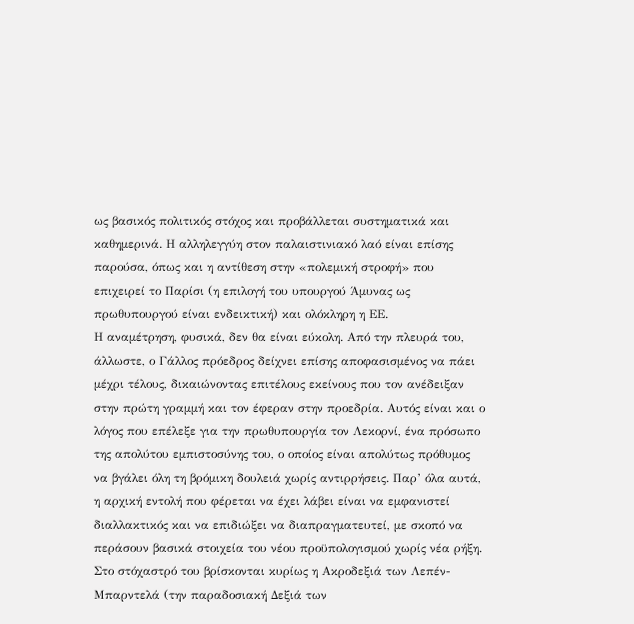ως βασικός πολιτικός στόχος και προβάλλεται συστηματικά και καθημερινά. Η αλληλεγγύη στον παλαιστινιακό λαό είναι επίσης παρούσα, όπως και η αντίθεση στην «πολεμική στροφή» που επιχειρεί το Παρίσι (η επιλογή του υπουργού Άμυνας ως πρωθυπουργού είναι ενδεικτική) και ολόκληρη η ΕΕ.
Η αναμέτρηση, φυσικά, δεν θα είναι εύκολη. Από την πλευρά του, άλλωστε, ο Γάλλος πρόεδρος δείχνει επίσης αποφασισμένος να πάει μέχρι τέλους, δικαιώνοντας επιτέλους εκείνους που τον ανέδειξαν στην πρώτη γραμμή και τον έφεραν στην προεδρία. Αυτός είναι και ο λόγος που επέλεξε για την πρωθυπουργία τον Λεκορνί, ένα πρόσωπο της απολύτου εμπιστοσύνης του, ο οποίος είναι απολύτως πρόθυμος να βγάλει όλη τη βρόμικη δουλειά χωρίς αντιρρήσεις. Παρ’ όλα αυτά, η αρχική εντολή που φέρεται να έχει λάβει είναι να εμφανιστεί διαλλακτικός και να επιδιώξει να διαπραγματευτεί, με σκοπό να περάσουν βασικά στοιχεία του νέου προϋπολογισμού χωρίς νέα ρήξη.
Στο στόχαστρό του βρίσκονται κυρίως η Ακροδεξιά των Λεπέν-Μπαρντελά (την παραδοσιακή Δεξιά των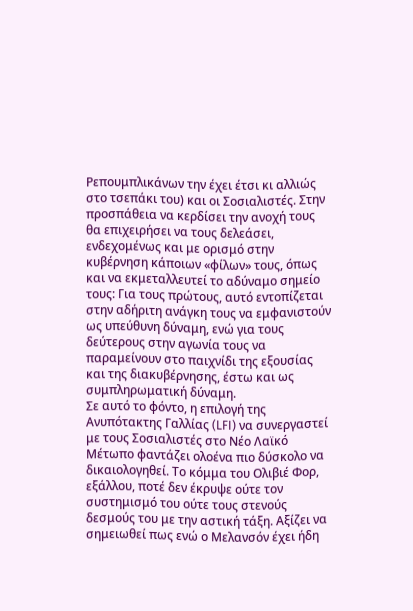Ρεπουμπλικάνων την έχει έτσι κι αλλιώς στο τσεπάκι του) και οι Σοσιαλιστές. Στην προσπάθεια να κερδίσει την ανοχή τους θα επιχειρήσει να τους δελεάσει, ενδεχομένως και με ορισμό στην κυβέρνηση κάποιων «φίλων» τους, όπως και να εκμεταλλευτεί το αδύναμο σημείο τους: Για τους πρώτους, αυτό εντοπίζεται στην αδήριτη ανάγκη τους να εμφανιστούν ως υπεύθυνη δύναμη, ενώ για τους δεύτερους στην αγωνία τους να παραμείνουν στο παιχνίδι της εξουσίας και της διακυβέρνησης, έστω και ως συμπληρωματική δύναμη.
Σε αυτό το φόντο, η επιλογή της Ανυπότακτης Γαλλίας (LFI) να συνεργαστεί με τους Σοσιαλιστές στο Νέο Λαϊκό Μέτωπο φαντάζει ολοένα πιο δύσκολο να δικαιολογηθεί. Το κόμμα του Ολιβιέ Φορ, εξάλλου, ποτέ δεν έκρυψε ούτε τον συστημισμό του ούτε τους στενούς δεσμούς του με την αστική τάξη. Αξίζει να σημειωθεί πως ενώ ο Μελανσόν έχει ήδη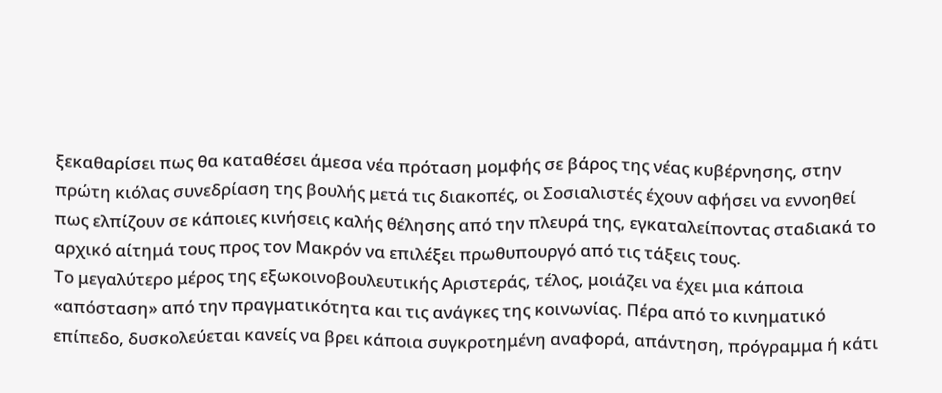ξεκαθαρίσει πως θα καταθέσει άμεσα νέα πρόταση μομφής σε βάρος της νέας κυβέρνησης, στην πρώτη κιόλας συνεδρίαση της βουλής μετά τις διακοπές, οι Σοσιαλιστές έχουν αφήσει να εννοηθεί πως ελπίζουν σε κάποιες κινήσεις καλής θέλησης από την πλευρά της, εγκαταλείποντας σταδιακά το αρχικό αίτημά τους προς τον Μακρόν να επιλέξει πρωθυπουργό από τις τάξεις τους.
Το μεγαλύτερο μέρος της εξωκοινοβουλευτικής Αριστεράς, τέλος, μοιάζει να έχει μια κάποια «απόσταση» από την πραγματικότητα και τις ανάγκες της κοινωνίας. Πέρα από το κινηματικό επίπεδο, δυσκολεύεται κανείς να βρει κάποια συγκροτημένη αναφορά, απάντηση, πρόγραμμα ή κάτι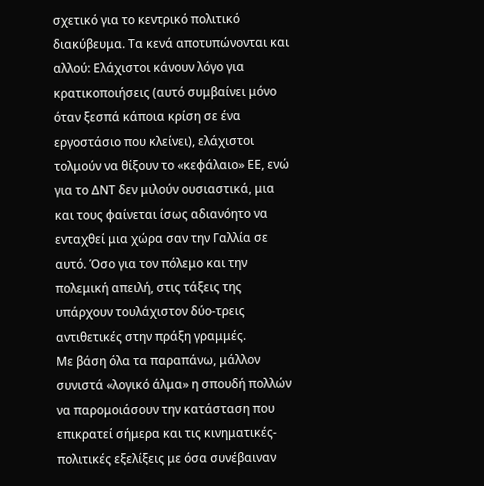σχετικό για το κεντρικό πολιτικό διακύβευμα. Τα κενά αποτυπώνονται και αλλού: Ελάχιστοι κάνουν λόγο για κρατικοποιήσεις (αυτό συμβαίνει μόνο όταν ξεσπά κάποια κρίση σε ένα εργοστάσιο που κλείνει), ελάχιστοι τολμούν να θίξουν το «κεφάλαιο» ΕΕ, ενώ για το ΔΝΤ δεν μιλούν ουσιαστικά, μια και τους φαίνεται ίσως αδιανόητο να ενταχθεί μια χώρα σαν την Γαλλία σε αυτό. Όσο για τον πόλεμο και την πολεμική απειλή, στις τάξεις της υπάρχουν τουλάχιστον δύο-τρεις αντιθετικές στην πράξη γραμμές.
Με βάση όλα τα παραπάνω, μάλλον συνιστά «λογικό άλμα» η σπουδή πολλών να παρομοιάσουν την κατάσταση που επικρατεί σήμερα και τις κινηματικές-πολιτικές εξελίξεις με όσα συνέβαιναν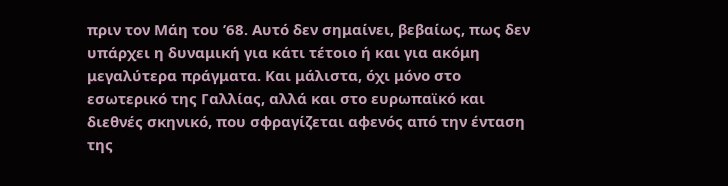πριν τον Μάη του ’68. Αυτό δεν σημαίνει, βεβαίως, πως δεν υπάρχει η δυναμική για κάτι τέτοιο ή και για ακόμη μεγαλύτερα πράγματα. Και μάλιστα, όχι μόνο στο εσωτερικό της Γαλλίας, αλλά και στο ευρωπαϊκό και διεθνές σκηνικό, που σφραγίζεται αφενός από την ένταση της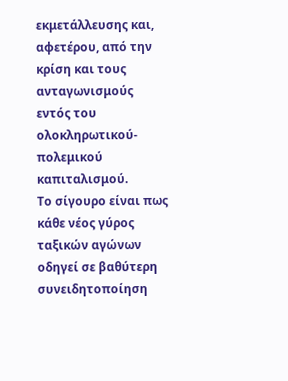εκμετάλλευσης και, αφετέρου, από την κρίση και τους ανταγωνισμούς εντός του ολοκληρωτικού-πολεμικού καπιταλισμού.
Το σίγουρο είναι πως κάθε νέος γύρος ταξικών αγώνων οδηγεί σε βαθύτερη συνειδητοποίηση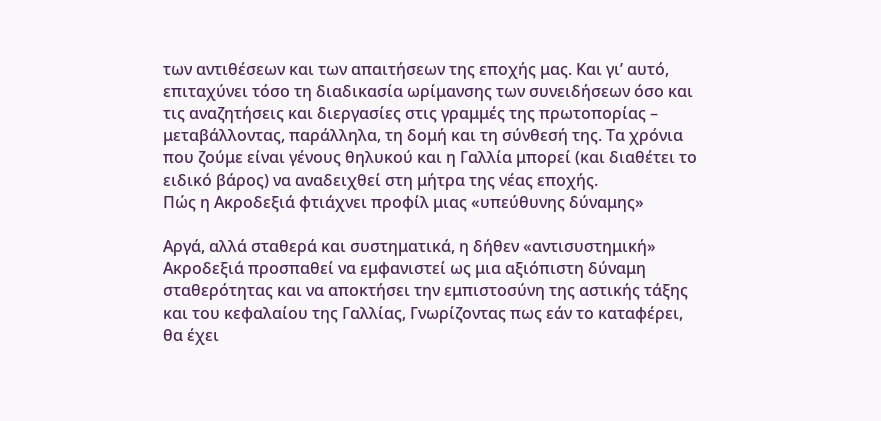των αντιθέσεων και των απαιτήσεων της εποχής μας. Και γι’ αυτό, επιταχύνει τόσο τη διαδικασία ωρίμανσης των συνειδήσεων όσο και τις αναζητήσεις και διεργασίες στις γραμμές της πρωτοπορίας – μεταβάλλοντας, παράλληλα, τη δομή και τη σύνθεσή της. Τα χρόνια που ζούμε είναι γένους θηλυκού και η Γαλλία μπορεί (και διαθέτει το ειδικό βάρος) να αναδειχθεί στη μήτρα της νέας εποχής.
Πώς η Ακροδεξιά φτιάχνει προφίλ μιας «υπεύθυνης δύναμης»

Αργά, αλλά σταθερά και συστηματικά, η δήθεν «αντισυστημική» Ακροδεξιά προσπαθεί να εμφανιστεί ως μια αξιόπιστη δύναμη σταθερότητας και να αποκτήσει την εμπιστοσύνη της αστικής τάξης και του κεφαλαίου της Γαλλίας, Γνωρίζοντας πως εάν το καταφέρει, θα έχει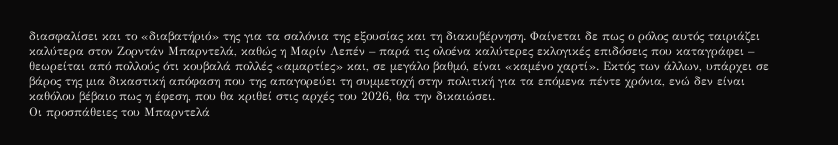διασφαλίσει και το «διαβατήριό» της για τα σαλόνια της εξουσίας και τη διακυβέρνηση. Φαίνεται δε πως ο ρόλος αυτός ταιριάζει καλύτερα στον Ζορντάν Μπαρντελά, καθώς η Μαρίν Λεπέν – παρά τις ολοένα καλύτερες εκλογικές επιδόσεις που καταγράφει – θεωρείται από πολλούς ότι κουβαλά πολλές «αμαρτίες» και, σε μεγάλο βαθμό, είναι «καμένο χαρτί». Εκτός των άλλων, υπάρχει σε βάρος της μια δικαστική απόφαση που της απαγορεύει τη συμμετοχή στην πολιτική για τα επόμενα πέντε χρόνια, ενώ δεν είναι καθόλου βέβαιο πως η έφεση, που θα κριθεί στις αρχές του 2026, θα την δικαιώσει.
Οι προσπάθειες του Μπαρντελά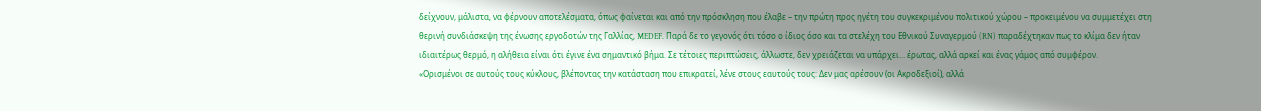δείχνουν, μάλιστα, να φέρνουν αποτελέσματα, όπως φαίνεται και από την πρόσκληση που έλαβε – την πρώτη προς ηγέτη του συγκεκριμένου πολιτικού χώρου – προκειμένου να συμμετέχει στη θερινή συνδιάσκεψη της ένωσης εργοδοτών της Γαλλίας, MEDEF. Παρά δε το γεγονός ότι τόσο ο ίδιος όσο και τα στελέχη του Εθνικού Συναγερμού (RN) παραδέχτηκαν πως το κλίμα δεν ήταν ιδιαιτέρως θερμό, η αλήθεια είναι ότι έγινε ένα σημαντικό βήμα. Σε τέτοιες περιπτώσεις, άλλωστε, δεν χρειάζεται να υπάρχει… έρωτας, αλλά αρκεί και ένας γάμος από συμφέρον.
«Ορισμένοι σε αυτούς τους κύκλους, βλέποντας την κατάσταση που επικρατεί, λένε στους εαυτούς τους: Δεν μας αρέσουν (οι Ακροδεξιοί), αλλά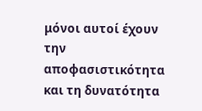μόνοι αυτοί έχουν την αποφασιστικότητα και τη δυνατότητα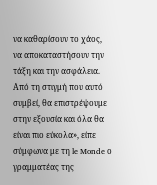να καθαρίσουν το χάος, να αποκαταστήσουν την τάξη και την ασφάλεια. Από τη στιγμή που αυτό συμβεί, θα επιστρέψουμε στην εξουσία και όλα θα είναι πιο εύκολα», είπε σύμφωνα με τη le Monde ο γραμματέας της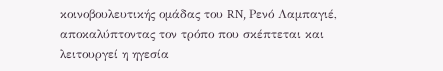κοινοβουλευτικής ομάδας του RN, Ρενό Λαμπαγιέ, αποκαλύπτοντας τον τρόπο που σκέπτεται και λειτουργεί η ηγεσία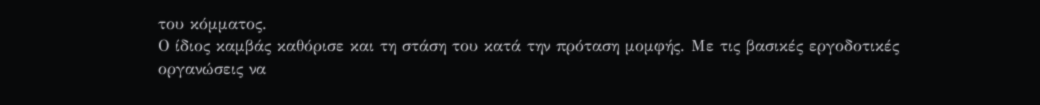του κόμματος.
Ο ίδιος καμβάς καθόρισε και τη στάση του κατά την πρόταση μομφής. Με τις βασικές εργοδοτικές οργανώσεις να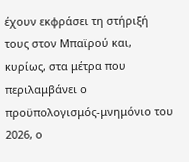έχουν εκφράσει τη στήριξή τους στον Μπαϊρού και, κυρίως, στα μέτρα που περιλαμβάνει ο προϋπολογισμός-μνημόνιο του 2026, ο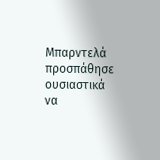Μπαρντελά προσπάθησε ουσιαστικά να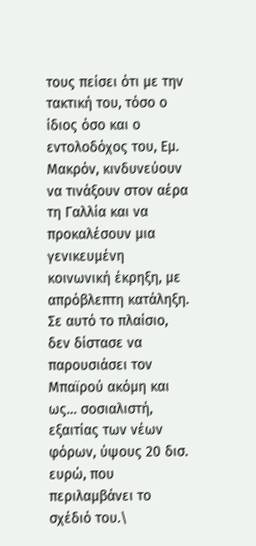τους πείσει ότι με την τακτική του, τόσο ο ίδιος όσο και ο εντολοδόχος του, Εμ. Μακρόν, κινδυνεύουν να τινάξουν στον αέρα τη Γαλλία και να προκαλέσουν μια γενικευμένη κοινωνική έκρηξη, με απρόβλεπτη κατάληξη. Σε αυτό το πλαίσιο, δεν δίστασε να παρουσιάσει τον Μπαϊρού ακόμη και ως… σοσιαλιστή, εξαιτίας των νέων φόρων, ύψους 20 δισ. ευρώ, που περιλαμβάνει το σχέδιό του.\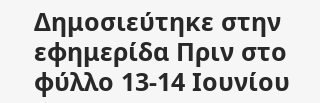Δημοσιεύτηκε στην εφημερίδα Πριν στο φύλλο 13-14 Ιουνίου